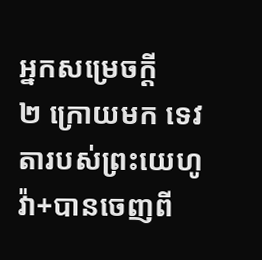អ្នកសម្រេចក្ដី
២ ក្រោយមក ទេវតារបស់ព្រះយេហូវ៉ា+បានចេញពី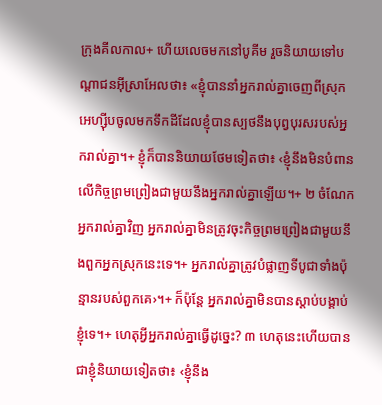ក្រុងគីលកាល+ ហើយលេចមកនៅបូគីម រួចនិយាយទៅបណ្ដាជនអ៊ីស្រាអែលថា៖ «ខ្ញុំបាននាំអ្នករាល់គ្នាចេញពីស្រុកអេហ្ស៊ីបចូលមកទឹកដីដែលខ្ញុំបានស្បថនឹងបុព្វបុរសរបស់អ្នករាល់គ្នា។+ ខ្ញុំក៏បាននិយាយថែមទៀតថា៖ ‹ខ្ញុំនឹងមិនបំពានលើកិច្ចព្រមព្រៀងជាមួយនឹងអ្នករាល់គ្នាឡើយ។+ ២ ចំណែកអ្នករាល់គ្នាវិញ អ្នករាល់គ្នាមិនត្រូវចុះកិច្ចព្រមព្រៀងជាមួយនឹងពួកអ្នកស្រុកនេះទេ។+ អ្នករាល់គ្នាត្រូវបំផ្លាញទីបូជាទាំងប៉ុន្មានរបស់ពួកគេ›។+ ក៏ប៉ុន្តែ អ្នករាល់គ្នាមិនបានស្ដាប់បង្គាប់ខ្ញុំទេ។+ ហេតុអ្វីអ្នករាល់គ្នាធ្វើដូច្នេះ? ៣ ហេតុនេះហើយបានជាខ្ញុំនិយាយទៀតថា៖ ‹ខ្ញុំនឹង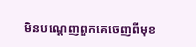មិនបណ្ដេញពួកគេចេញពីមុខ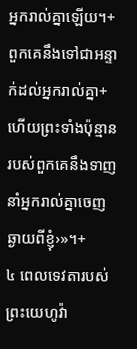អ្នករាល់គ្នាឡើយ។+ ពួកគេនឹងទៅជាអន្ទាក់ដល់អ្នករាល់គ្នា+ ហើយព្រះទាំងប៉ុន្មានរបស់ពួកគេនឹងទាញនាំអ្នករាល់គ្នាចេញឆ្ងាយពីខ្ញុំ›»។+
៤ ពេលទេវតារបស់ព្រះយេហូវ៉ា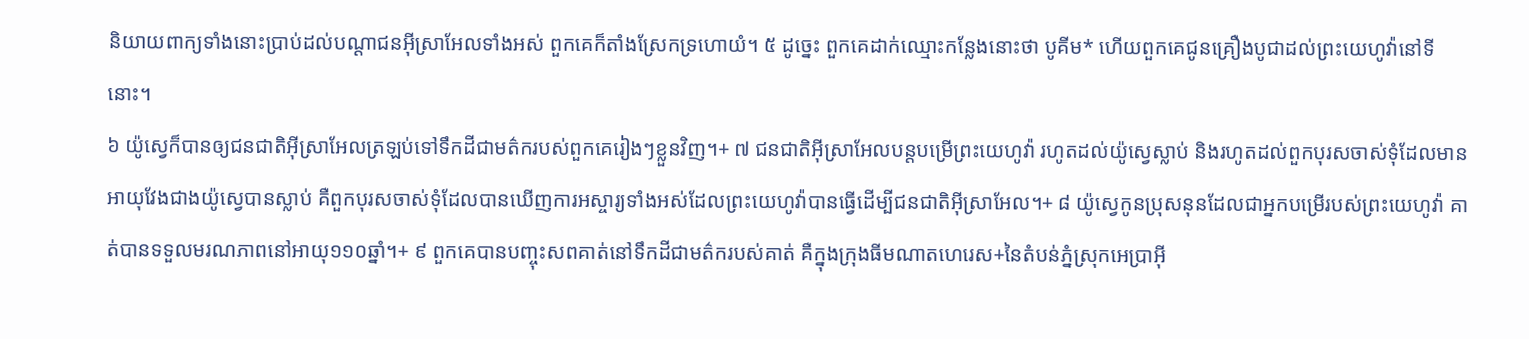និយាយពាក្យទាំងនោះប្រាប់ដល់បណ្ដាជនអ៊ីស្រាអែលទាំងអស់ ពួកគេក៏តាំងស្រែកទ្រហោយំ។ ៥ ដូច្នេះ ពួកគេដាក់ឈ្មោះកន្លែងនោះថា បូគីម* ហើយពួកគេជូនគ្រឿងបូជាដល់ព្រះយេហូវ៉ានៅទីនោះ។
៦ យ៉ូស្វេក៏បានឲ្យជនជាតិអ៊ីស្រាអែលត្រឡប់ទៅទឹកដីជាមត៌ករបស់ពួកគេរៀងៗខ្លួនវិញ។+ ៧ ជនជាតិអ៊ីស្រាអែលបន្តបម្រើព្រះយេហូវ៉ា រហូតដល់យ៉ូស្វេស្លាប់ និងរហូតដល់ពួកបុរសចាស់ទុំដែលមានអាយុវែងជាងយ៉ូស្វេបានស្លាប់ គឺពួកបុរសចាស់ទុំដែលបានឃើញការអស្ចារ្យទាំងអស់ដែលព្រះយេហូវ៉ាបានធ្វើដើម្បីជនជាតិអ៊ីស្រាអែល។+ ៨ យ៉ូស្វេកូនប្រុសនុនដែលជាអ្នកបម្រើរបស់ព្រះយេហូវ៉ា គាត់បានទទួលមរណភាពនៅអាយុ១១០ឆ្នាំ។+ ៩ ពួកគេបានបញ្ចុះសពគាត់នៅទឹកដីជាមត៌ករបស់គាត់ គឺក្នុងក្រុងធីមណាតហេរេស+នៃតំបន់ភ្នំស្រុកអេប្រាអ៊ី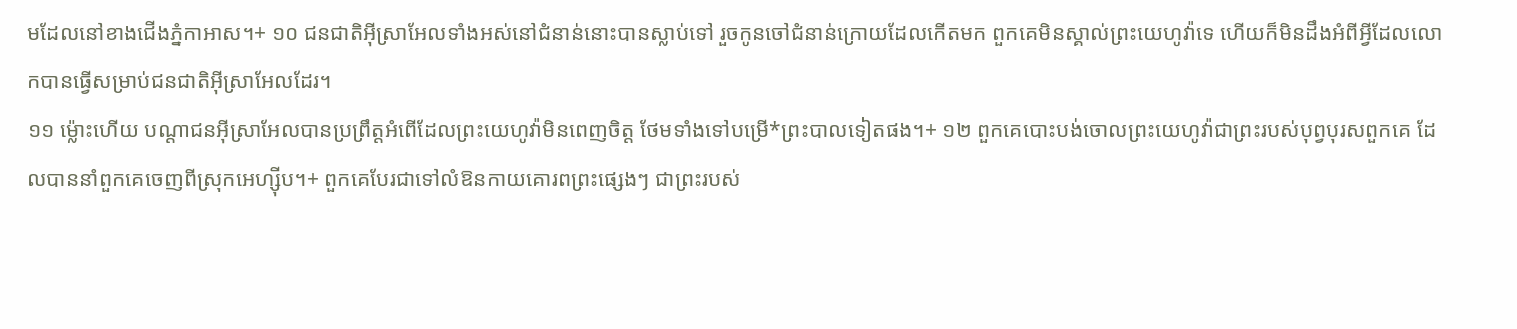មដែលនៅខាងជើងភ្នំកាអាស។+ ១០ ជនជាតិអ៊ីស្រាអែលទាំងអស់នៅជំនាន់នោះបានស្លាប់ទៅ រួចកូនចៅជំនាន់ក្រោយដែលកើតមក ពួកគេមិនស្គាល់ព្រះយេហូវ៉ាទេ ហើយក៏មិនដឹងអំពីអ្វីដែលលោកបានធ្វើសម្រាប់ជនជាតិអ៊ីស្រាអែលដែរ។
១១ ម្ល៉ោះហើយ បណ្ដាជនអ៊ីស្រាអែលបានប្រព្រឹត្តអំពើដែលព្រះយេហូវ៉ាមិនពេញចិត្ត ថែមទាំងទៅបម្រើ*ព្រះបាលទៀតផង។+ ១២ ពួកគេបោះបង់ចោលព្រះយេហូវ៉ាជាព្រះរបស់បុព្វបុរសពួកគេ ដែលបាននាំពួកគេចេញពីស្រុកអេហ្ស៊ីប។+ ពួកគេបែរជាទៅលំឱនកាយគោរពព្រះផ្សេងៗ ជាព្រះរបស់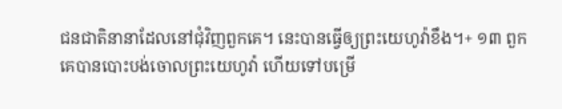ជនជាតិនានាដែលនៅជុំវិញពួកគេ។ នេះបានធ្វើឲ្យព្រះយេហូវ៉ាខឹង។+ ១៣ ពួកគេបានបោះបង់ចោលព្រះយេហូវ៉ា ហើយទៅបម្រើ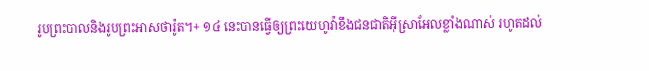រូបព្រះបាលនិងរូបព្រះអាសថារ៉ូត។+ ១៤ នេះបានធ្វើឲ្យព្រះយេហូវ៉ាខឹងជនជាតិអ៊ីស្រាអែលខ្លាំងណាស់ រហូតដល់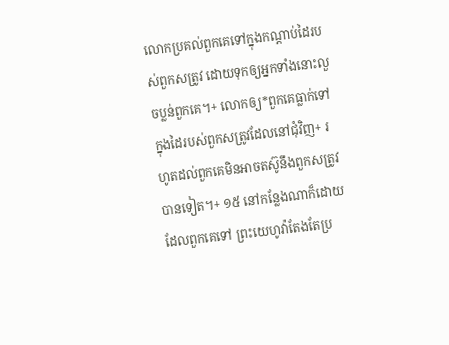លោកប្រគល់ពួកគេទៅក្នុងកណ្ដាប់ដៃរបស់ពួកសត្រូវ ដោយទុកឲ្យអ្នកទាំងនោះលួចប្លន់ពួកគេ។+ លោកឲ្យ*ពួកគេធ្លាក់ទៅក្នុងដៃរបស់ពួកសត្រូវដែលនៅជុំវិញ+ រហូតដល់ពួកគេមិនអាចតស៊ូនឹងពួកសត្រូវបានទៀត។+ ១៥ នៅកន្លែងណាក៏ដោយដែលពួកគេទៅ ព្រះយេហូវ៉ាតែងតែប្រ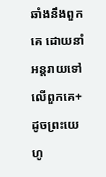ឆាំងនឹងពួកគេ ដោយនាំអន្តរាយទៅលើពួកគេ+ ដូចព្រះយេហូ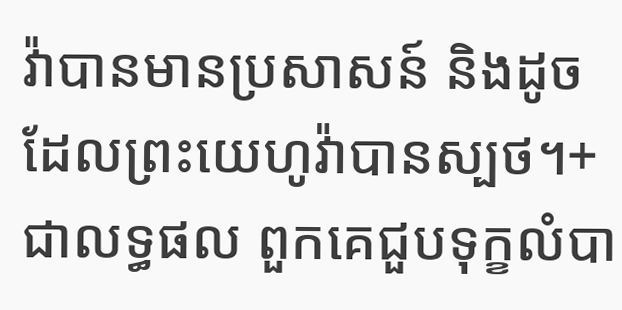វ៉ាបានមានប្រសាសន៍ និងដូចដែលព្រះយេហូវ៉ាបានស្បថ។+ ជាលទ្ធផល ពួកគេជួបទុក្ខលំបា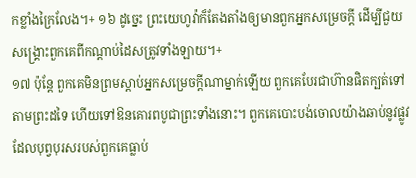កខ្លាំងក្រៃលែង។+ ១៦ ដូច្នេះ ព្រះយេហូវ៉ាក៏តែងតាំងឲ្យមានពួកអ្នកសម្រេចក្ដី ដើម្បីជួយសង្គ្រោះពួកគេពីកណ្ដាប់ដៃសត្រូវទាំងឡាយ។+
១៧ ប៉ុន្តែ ពួកគេមិនព្រមស្ដាប់អ្នកសម្រេចក្ដីណាម្នាក់ឡើយ ពួកគេបែរជាហ៊ានផិតក្បត់ទៅតាមព្រះដទៃ ហើយទៅឱនគោរពបូជាព្រះទាំងនោះ។ ពួកគេបោះបង់ចោលយ៉ាងឆាប់នូវផ្លូវដែលបុព្វបុរសរបស់ពួកគេធ្លាប់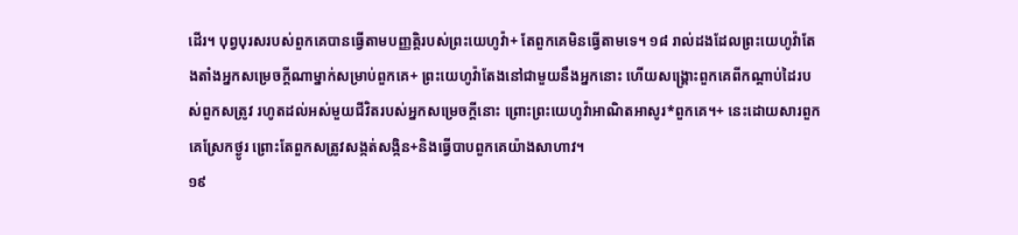ដើរ។ បុព្វបុរសរបស់ពួកគេបានធ្វើតាមបញ្ញត្តិរបស់ព្រះយេហូវ៉ា+ តែពួកគេមិនធ្វើតាមទេ។ ១៨ រាល់ដងដែលព្រះយេហូវ៉ាតែងតាំងអ្នកសម្រេចក្ដីណាម្នាក់សម្រាប់ពួកគេ+ ព្រះយេហូវ៉ាតែងនៅជាមួយនឹងអ្នកនោះ ហើយសង្គ្រោះពួកគេពីកណ្ដាប់ដៃរបស់ពួកសត្រូវ រហូតដល់អស់មួយជីវិតរបស់អ្នកសម្រេចក្ដីនោះ ព្រោះព្រះយេហូវ៉ាអាណិតអាសូរ*ពួកគេ។+ នេះដោយសារពួកគេស្រែកថ្ងូរ ព្រោះតែពួកសត្រូវសង្កត់សង្កិន+និងធ្វើបាបពួកគេយ៉ាងសាហាវ។
១៩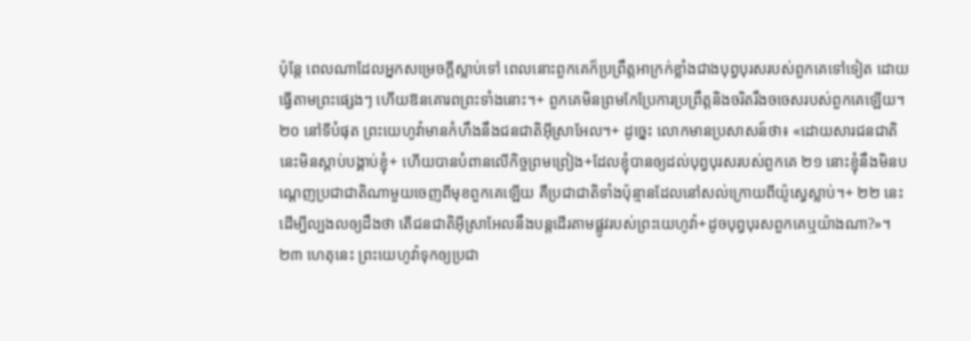ប៉ុន្តែ ពេលណាដែលអ្នកសម្រេចក្ដីស្លាប់ទៅ ពេលនោះពួកគេក៏ប្រព្រឹត្តអាក្រក់ខ្លាំងជាងបុព្វបុរសរបស់ពួកគេទៅទៀត ដោយធ្វើតាមព្រះផ្សេងៗ ហើយឱនគោរពព្រះទាំងនោះ។+ ពួកគេមិនព្រមកែប្រែការប្រព្រឹត្តនិងចរិតរឹងចចេសរបស់ពួកគេឡើយ។ ២០ នៅទីបំផុត ព្រះយេហូវ៉ាមានកំហឹងនឹងជនជាតិអ៊ីស្រាអែល។+ ដូច្នេះ លោកមានប្រសាសន៍ថា៖ «ដោយសារជនជាតិនេះមិនស្ដាប់បង្គាប់ខ្ញុំ+ ហើយបានបំពានលើកិច្ចព្រមព្រៀង+ដែលខ្ញុំបានឲ្យដល់បុព្វបុរសរបស់ពួកគេ ២១ នោះខ្ញុំនឹងមិនបណ្ដេញប្រជាជាតិណាមួយចេញពីមុខពួកគេឡើយ គឺប្រជាជាតិទាំងប៉ុន្មានដែលនៅសល់ក្រោយពីយ៉ូស្វេស្លាប់។+ ២២ នេះដើម្បីល្បងលឲ្យដឹងថា តើជនជាតិអ៊ីស្រាអែលនឹងបន្តដើរតាមផ្លូវរបស់ព្រះយេហូវ៉ា+ដូចបុព្វបុរសពួកគេឬយ៉ាងណា?»។ ២៣ ហេតុនេះ ព្រះយេហូវ៉ាទុកឲ្យប្រជា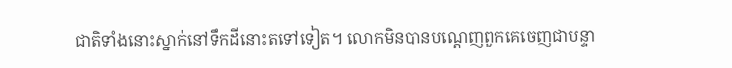ជាតិទាំងនោះស្នាក់នៅទឹកដីនោះតទៅទៀត។ លោកមិនបានបណ្ដេញពួកគេចេញជាបន្ទា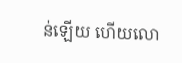ន់ឡើយ ហើយលោ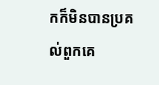កក៏មិនបានប្រគល់ពួកគេ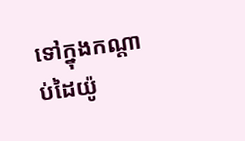ទៅក្នុងកណ្ដាប់ដៃយ៉ូ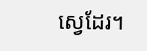ស្វេដែរ។